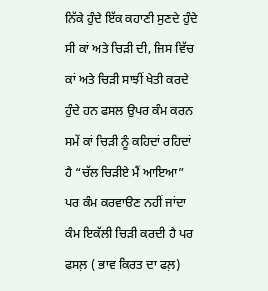ਨਿੱਕੇ ਹੁੰਦੇ ਇੱਕ ਕਹਾਣੀ ਸੁਣਦੇ ਹੁੰਦੇ ਸੀ ਕਾਂ ਅਤੇ ਚਿੜੀ ਦੀ, ਜਿਸ ਵਿੱਚ ਕਾਂ ਅਤੇ ਚਿੜੀ ਸਾਝੀਂ ਖੇਤੀ ਕਰਦੇ ਹੁੰਦੇ ਹਨ ਫਸਲ ਉਪਰ ਕੰਮ ਕਰਨ ਸਮੇਂ ਕਾਂ ਚਿੜੀ ਨੂੰ ਕਹਿਦਾਂ ਰਹਿਦਾਂ ਹੈ “ਚੱਲ ਚਿੜੀਏ ਮੈਂ ਆਇਆ” ਪਰ ਕੰਮ ਕਰਵਾੳਣ ਨਹੀਂ ਜਾਂਦਾ ਕੰਮ ਇਕੱਲੀ ਚਿੜੀ ਕਰਦੀ ਹੈ ਪਰ ਫਸਲ਼ ( ਭਾਵ ਕਿਰਤ ਦਾ ਫਲ਼)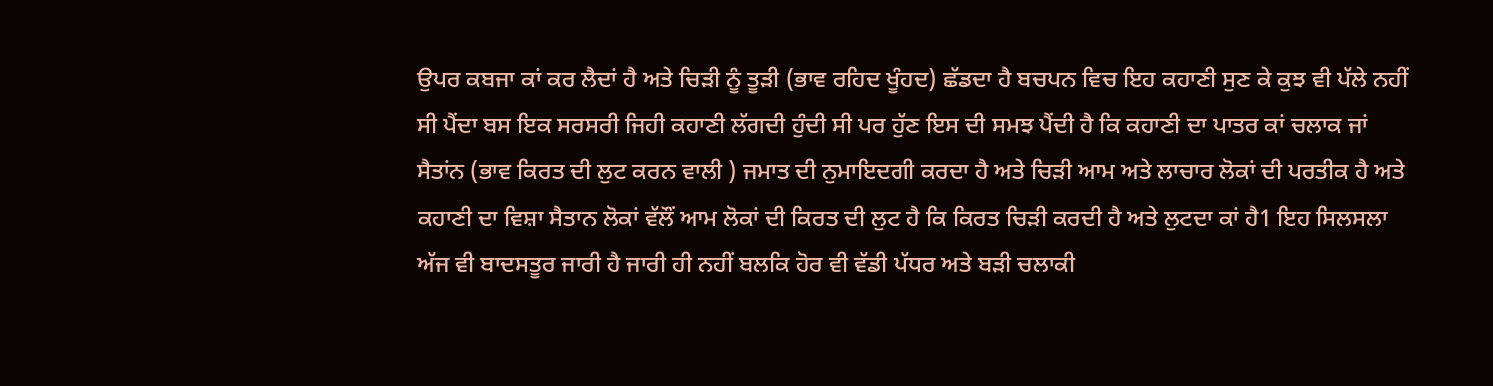ਉਪਰ ਕਬਜਾ ਕਾਂ ਕਰ ਲੈਦਾਂ ਹੈ ਅਤੇ ਚਿੜੀ ਨੂੰ ਤੂੜੀ (ਭਾਵ ਰਹਿਦ ਖੂੰਹਦ) ਛੱਡਦਾ ਹੈ ਬਚਪਨ ਵਿਚ ਇਹ ਕਹਾਣੀ ਸੁਣ ਕੇ ਕੁਝ ਵੀ ਪੱਲੇ ਨਹੀਂ ਸੀ ਪੈਂਦਾ ਬਸ ਇਕ ਸਰਸਰੀ ਜਿਹੀ ਕਹਾਣੀ ਲੱਗਦੀ ਹੁੰਦੀ ਸੀ ਪਰ ਹੁੱਣ ਇਸ ਦੀ ਸਮਝ ਪੈਂਦੀ ਹੈ ਕਿ ਕਹਾਣੀ ਦਾ ਪਾਤਰ ਕਾਂ ਚਲਾਕ ਜਾਂ ਸੈਤਾਂਨ (ਭਾਵ ਕਿਰਤ ਦੀ ਲੁਟ ਕਰਨ ਵਾਲੀ ) ਜਮਾਤ ਦੀ ਨੁਮਾਇਦਗੀ ਕਰਦਾ ਹੈ ਅਤੇ ਚਿੜੀ ਆਮ ਅਤੇ ਲਾਚਾਰ ਲੋਕਾਂ ਦੀ ਪਰਤੀਕ ਹੈ ਅਤੇ ਕਹਾਣੀ ਦਾ ਵਿਸ਼ਾ ਸੈਤਾਨ ਲੋਕਾਂ ਵੱਲੌਂ ਆਮ ਲੋਕਾਂ ਦੀ ਕਿਰਤ ਦੀ ਲੁਟ ਹੈ ਕਿ ਕਿਰਤ ਚਿੜੀ ਕਰਦੀ ਹੈ ਅਤੇ ਲੁਟਦਾ ਕਾਂ ਹੈ1 ਇਹ ਸਿਲਸਲਾ ਅੱਜ ਵੀ ਬਾਦਸਤੂਰ ਜਾਰੀ ਹੈ ਜਾਰੀ ਹੀ ਨਹੀਂ ਬਲਕਿ ਹੋਰ ਵੀ ਵੱਡੀ ਪੱਧਰ ਅਤੇ ਬੜੀ ਚਲਾਕੀ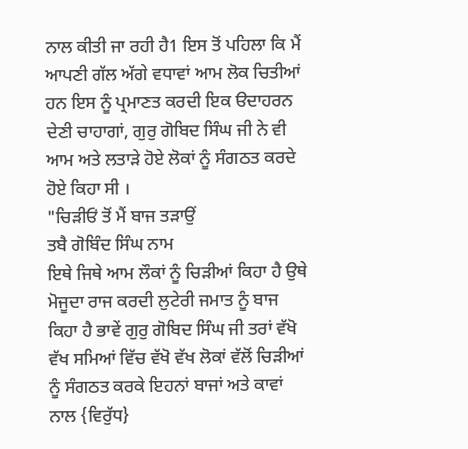ਨਾਲ ਕੀਤੀ ਜਾ ਰਹੀ ਹੈ1 ਇਸ ਤੋਂ ਪਹਿਲਾ ਕਿ ਮੈਂ ਆਪਣੀ ਗੱਲ ਅੱਗੇ ਵਧਾਵਾਂ ਆਮ ਲੋਕ ਚਿਤੀਆਂ ਹਨ ਇਸ ਨੂੰ ਪ੍ਰਮਾਣਤ ਕਰਦੀ ਇਕ ੳਦਾਹਰਨ ਦੇਣੀ ਚਾਹਾਗਾਂ, ਗੁਰੁ ਗੋਬਿਦ ਸਿੰਘ ਜੀ ਨੇ ਵੀ ਆਮ ਅਤੇ ਲਤਾੜੇ ਹੋਏ ਲੋਕਾਂ ਨੂੰ ਸੰਗਠਤ ਕਰਦੇ ਹੋਏ ਕਿਹਾ ਸੀ ।
"ਚਿੜੀਓਂ ਤੋਂ ਮੈਂ ਬਾਜ ਤੜਾਉਂ
ਤਬੈ ਗੋਬਿੰਦ ਸਿੰਘ ਨਾਮ
ਇਥੇ ਜਿਥੇ ਆਮ ਲੌਕਾਂ ਨੂੰ ਚਿੜੀਆਂ ਕਿਹਾ ਹੈ ਉਥੇ ਮੋਜੂਦਾ ਰਾਜ ਕਰਦੀ ਲੁਟੇਰੀ ਜਮਾਤ ਨੂੰ ਬਾਜ ਕਿਹਾ ਹੈ ਭਾਵੇਂ ਗੁਰੁ ਗੋਬਿਦ ਸਿੰਘ ਜੀ ਤਰਾਂ ਵੱਖੋ ਵੱਖ ਸਮਿਆਂ ਵਿੱਚ ਵੱਖੋ ਵੱਖ ਲੋਕਾਂ ਵੱਲੋਂ ਚਿੜੀਆਂ ਨੂੰ ਸੰਗਠਤ ਕਰਕੇ ਇਹਨਾਂ ਬਾਜਾਂ ਅਤੇ ਕਾਵਾਂ ਨਾਲ {ਵਿਰੁੱਧ}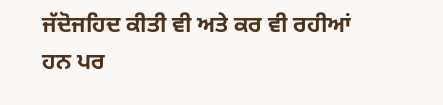ਜੱਦੋਜਹਿਦ ਕੀਤੀ ਵੀ ਅਤੇ ਕਰ ਵੀ ਰਹੀਆਂ ਹਨ ਪਰ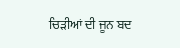ਚਿੜੀਆਂ ਦੀ ਜੂਨ ਬਦ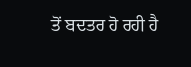ਤੋਂ ਬਦਤਰ ਹੋ ਰਹੀ ਹੈ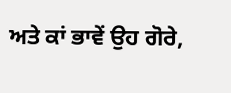ਅਤੇ ਕਾਂ ਭਾਵੇਂ ਉਹ ਗੋਰੇ,